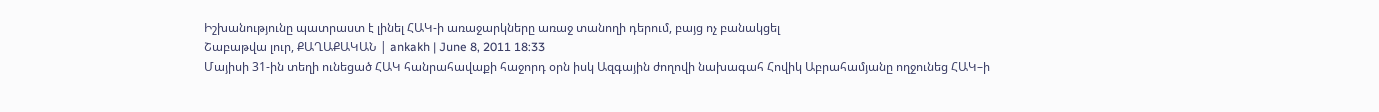Իշխանությունը պատրաստ է լինել ՀԱԿ-ի առաջարկները առաջ տանողի դերում, բայց ոչ բանակցել
Շաբաթվա լուր, ՔԱՂԱՔԱԿԱՆ | ankakh | June 8, 2011 18:33
Մայիսի 31-ին տեղի ունեցած ՀԱԿ հանրահավաքի հաջորդ օրն իսկ Ազգային ժողովի նախագահ Հովիկ Աբրահամյանը ողջունեց ՀԱԿ–ի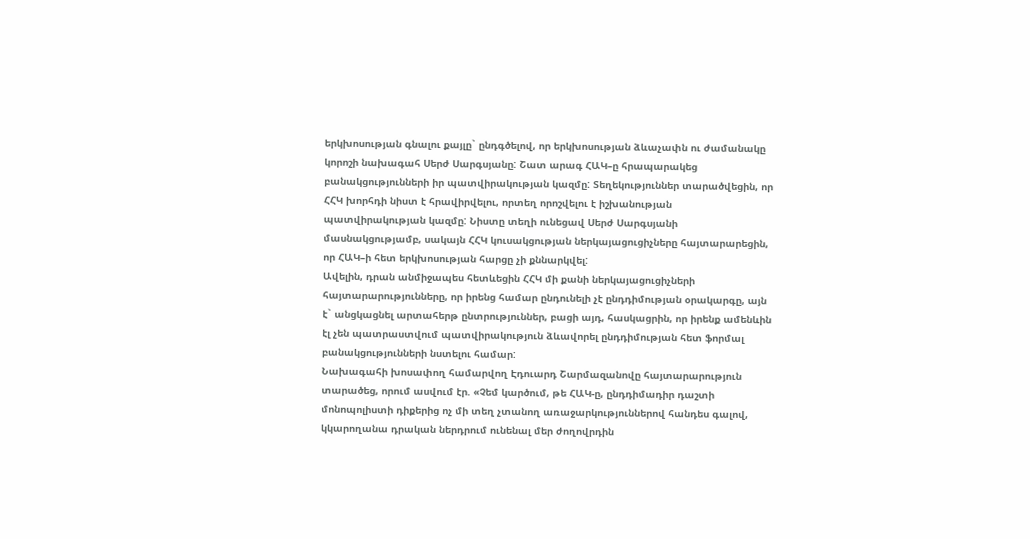երկխոսության գնալու քայլը` ընդգծելով, որ երկխոսության ձևաչափն ու ժամանակը կորոշի նախագահ Սերժ Սարգսյանը: Շատ արագ ՀԱԿ–ը հրապարակեց բանակցությունների իր պատվիրակության կազմը: Տեղեկություններ տարածվեցին, որ ՀՀԿ խորհդի նիստ է հրավիրվելու, որտեղ որոշվելու է իշխանության պատվիրակության կազմը: Նիստը տեղի ունեցավ Սերժ Սարգսյանի մասնակցությամբ, սակայն ՀՀԿ կուսակցության ներկայացուցիչները հայտարարեցին, որ ՀԱԿ–ի հետ երկխոսության հարցը չի քննարկվել:
Ավելին, դրան անմիջապես հետևեցին ՀՀԿ մի քանի ներկայացուցիչների հայտարարությունները, որ իրենց համար ընդունելի չէ ընդդիմության օրակարգը, այն է` անցկացնել արտահերթ ընտրություններ, բացի այդ, հասկացրին, որ իրենք ամենևին էլ չեն պատրաստվում պատվիրակություն ձևավորել ընդդիմության հետ ֆորմալ բանակցությունների նստելու համար:
Նախագահի խոսափող համարվող Էդուարդ Շարմազանովը հայտարարություն տարածեց, որում ասվում էր. «Չեմ կարծում, թե ՀԱԿ-ը, ընդդիմադիր դաշտի մոնոպոլիստի դիքերից ոչ մի տեղ չտանող առաջարկություններով հանդես գալով, կկարողանա դրական ներդրում ունենալ մեր ժողովրդին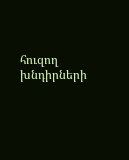հուզող խնդիրների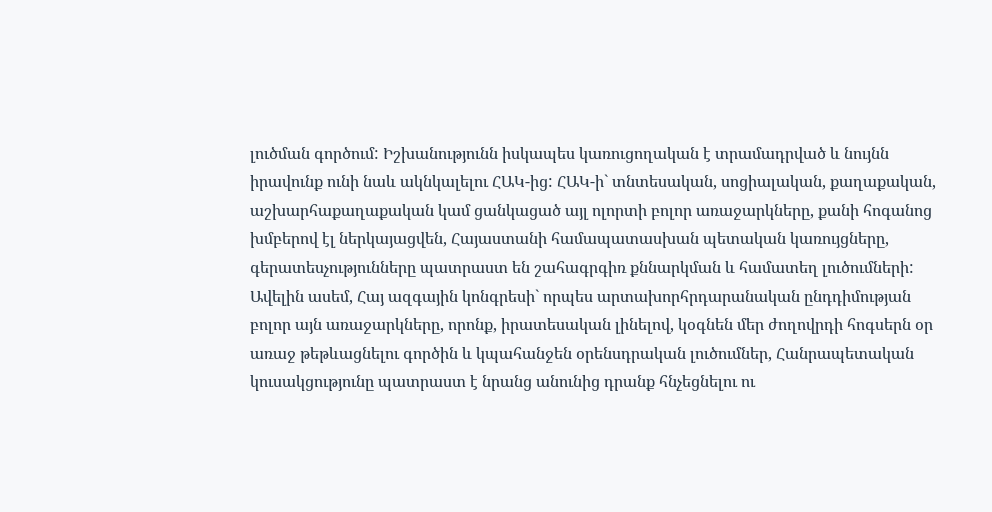լուծման գործում: Իշխանությունն իսկապես կառուցողական է տրամադրված և նույնն իրավունք ունի նաև ակնկալելու ՀԱԿ-ից: ՀԱԿ-ի` տնտեսական, սոցիալական, քաղաքական, աշխարհաքաղաքական կամ ցանկացած այլ ոլորտի բոլոր առաջարկները, քանի հոգանոց խմբերով էլ ներկայացվեն, Հայաստանի համապատասխան պետական կառույցները, գերատեսչությունները պատրաստ են շահագրգիռ քննարկման և համատեղ լուծումների: Ավելին ասեմ, Հայ ազգային կոնգրեսի` որպես արտախորհրդարանական ընդդիմության բոլոր այն առաջարկները, որոնք, իրատեսական լինելով, կօգնեն մեր ժողովրդի հոգսերն օր առաջ թեթևացնելու գործին և կպահանջեն օրենսդրական լուծումներ, Հանրապետական կուսակցությունը պատրաստ է նրանց անունից դրանք հնչեցնելու ու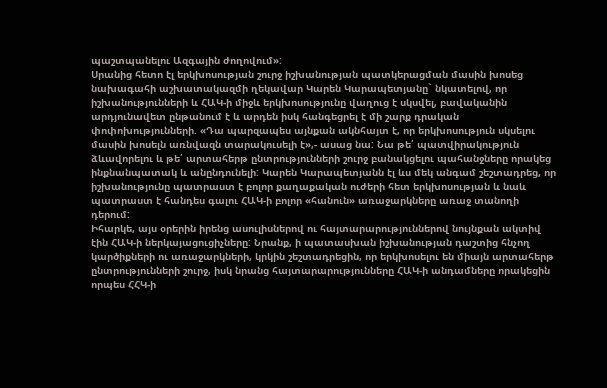պաշտպանելու Ազգային ժողովում»:
Սրանից հետո էլ երկխոսության շուրջ իշխանության պատկերացման մասին խոսեց նախագահի աշխատակազմի ղեկավար Կարեն Կարապետյանը` նկատելով, որ իշխանությունների և ՀԱԿ-ի միջև երկխոսությունը վաղուց է սկսվել, բավականին արդյունավետ ընթանում է և արդեն իսկ հանգեցրել է մի շարք դրական փոփոխությունների. «Դա պարզապես այնքան ակնհայտ է, որ երկխոսություն սկսելու մասին խոսելն առնվազն տարակուսելի է»,- ասաց նա: Նա թե՛ պատվիրակություն ձևավորելու և թե՛ արտահերթ ընտրությունների շուրջ բանակցելու պահանջները որակեց ինքնանպատակ և անընդունելի: Կարեն Կարապետյանն էլ ևս մեկ անգամ շեշտադրեց, որ իշխանությունը պատրաստ է բոլոր քաղաքական ուժերի հետ երկխոսության և նաև պատրաստ է հանդես գալու ՀԱԿ-ի բոլոր «հանուն» առաջարկները առաջ տանողի դերում:
Իհարկե, այս օրերին իրենց ասուլիսներով ու հայտարարություններով նույնքան ակտիվ էին ՀԱԿ-ի ներկայացուցիչները: Նրանք, ի պատասխան իշխանության դաշտից հնչող կարծիքների ու առաջարկների, կրկին շեշտադրեցին, որ երկխոսելու են միայն արտահերթ ընտրությունների շուրջ, իսկ նրանց հայտարարությունները ՀԱԿ-ի անդամները որակեցին որպես ՀՀԿ-ի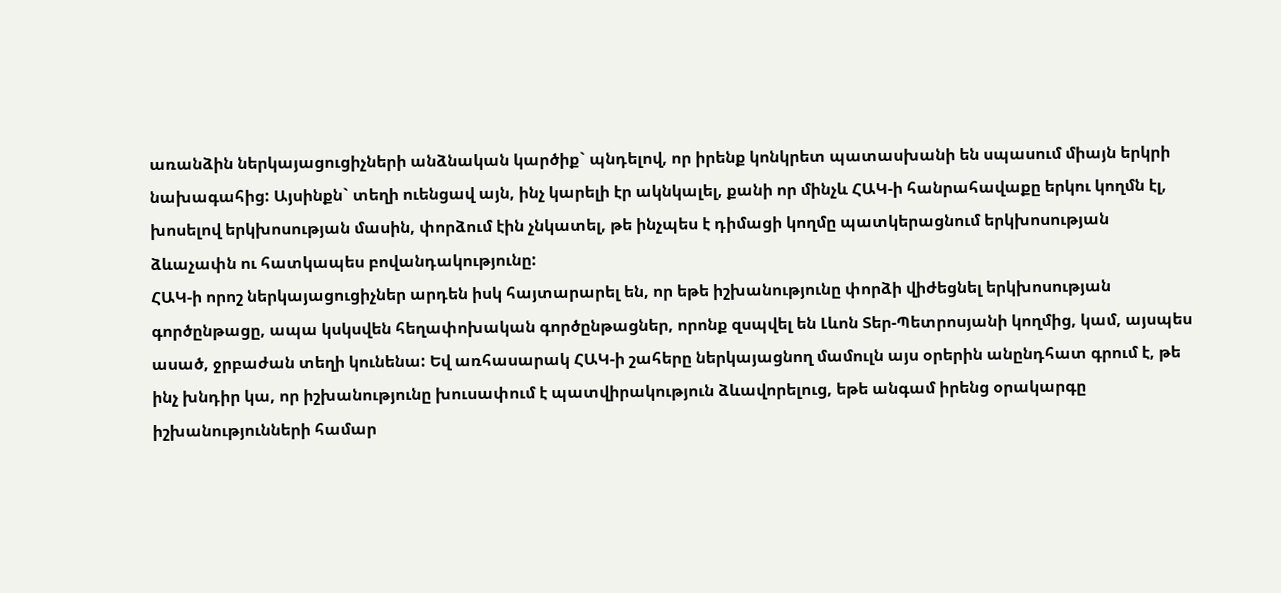առանձին ներկայացուցիչների անձնական կարծիք` պնդելով, որ իրենք կոնկրետ պատասխանի են սպասում միայն երկրի նախագահից: Այսինքն` տեղի ուենցավ այն, ինչ կարելի էր ակնկալել, քանի որ մինչև ՀԱԿ-ի հանրահավաքը երկու կողմն էլ, խոսելով երկխոսության մասին, փորձում էին չնկատել, թե ինչպես է դիմացի կողմը պատկերացնում երկխոսության ձևաչափն ու հատկապես բովանդակությունը:
ՀԱԿ-ի որոշ ներկայացուցիչներ արդեն իսկ հայտարարել են, որ եթե իշխանությունը փորձի վիժեցնել երկխոսության գործընթացը, ապա կսկսվեն հեղափոխական գործընթացներ, որոնք զսպվել են Լևոն Տեր-Պետրոսյանի կողմից, կամ, այսպես ասած, ջրբաժան տեղի կունենա: Եվ առհասարակ ՀԱԿ-ի շահերը ներկայացնող մամուլն այս օրերին անընդհատ գրում է, թե ինչ խնդիր կա, որ իշխանությունը խուսափում է պատվիրակություն ձևավորելուց, եթե անգամ իրենց օրակարգը իշխանությունների համար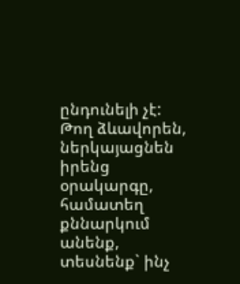ընդունելի չէ: Թող ձևավորեն, ներկայացնեն իրենց օրակարգը, համատեղ քննարկում անենք, տեսնենք` ինչ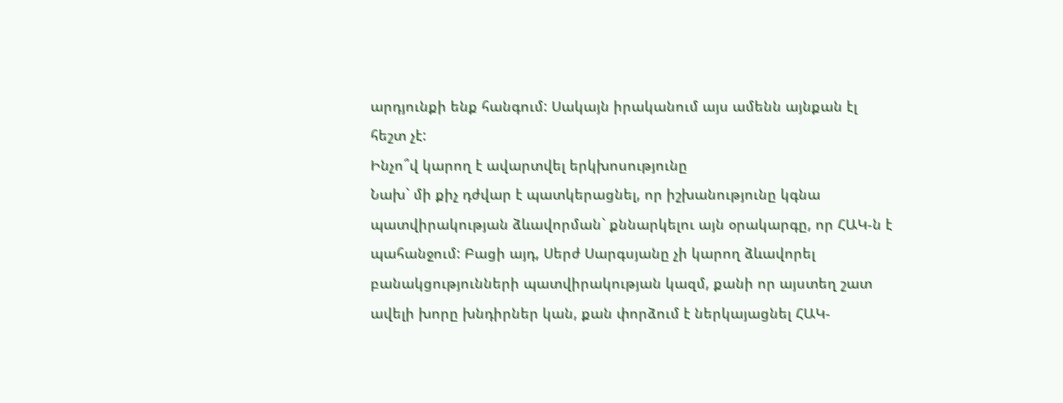արդյունքի ենք հանգում: Սակայն իրականում այս ամենն այնքան էլ հեշտ չէ:
Ինչո՞վ կարող է ավարտվել երկխոսությունը
Նախ` մի քիչ դժվար է պատկերացնել, որ իշխանությունը կգնա պատվիրակության ձևավորման` քննարկելու այն օրակարգը, որ ՀԱԿ-ն է պահանջում: Բացի այդ, Սերժ Սարգսյանը չի կարող ձևավորել բանակցությունների պատվիրակության կազմ, քանի որ այստեղ շատ ավելի խորը խնդիրներ կան, քան փորձում է ներկայացնել ՀԱԿ-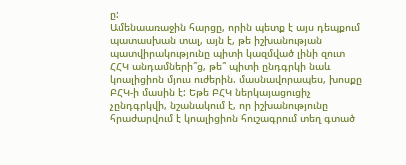ը:
Ամենաառաջին հարցը, որին պետք է այս դեպքում պատասխան տալ, այն է, թե իշխանության պատվիրակությունը պիտի կազմված լինի զուտ ՀՀԿ անդամների՞ց, թե՞ պիտի ընդգրկի նաև կոալիցիոն մյուս ուժերին. մասնավորապես, խոսքը ԲՀԿ-ի մասին է: Եթե ԲՀԿ ներկայացուցիչ չընդգրկվի, նշանակում է, որ իշխանությունը հրաժարվում է կոալիցիոն հուշագրում տեղ գտած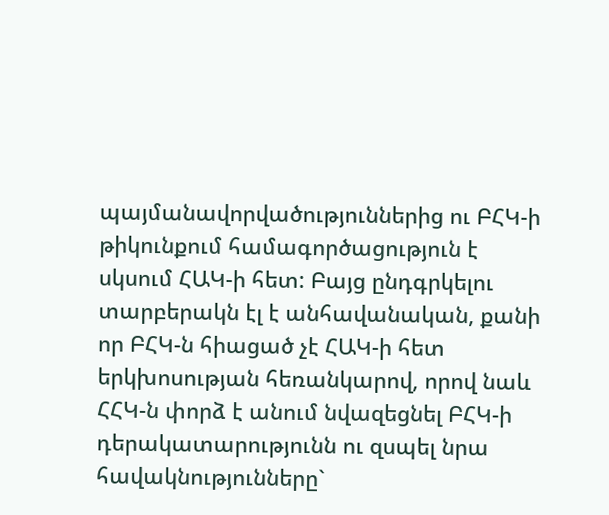պայմանավորվածություններից ու ԲՀԿ-ի թիկունքում համագործացություն է սկսում ՀԱԿ-ի հետ: Բայց ընդգրկելու տարբերակն էլ է անհավանական, քանի որ ԲՀԿ-ն հիացած չէ ՀԱԿ-ի հետ երկխոսության հեռանկարով, որով նաև ՀՀԿ-ն փորձ է անում նվազեցնել ԲՀԿ-ի դերակատարությունն ու զսպել նրա հավակնությունները`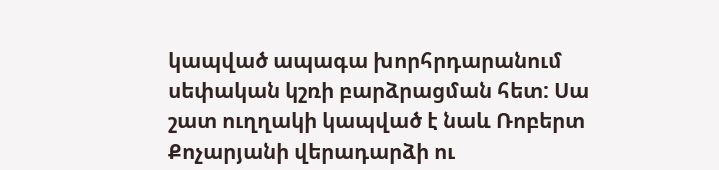կապված ապագա խորհրդարանում սեփական կշռի բարձրացման հետ: Սա շատ ուղղակի կապված է նաև Ռոբերտ Քոչարյանի վերադարձի ու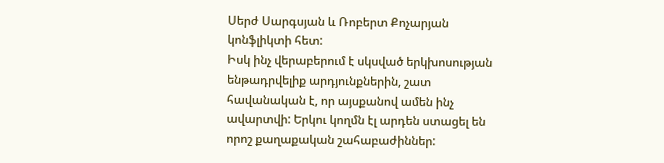Սերժ Սարգսյան և Ռոբերտ Քոչարյան կոնֆլիկտի հետ:
Իսկ ինչ վերաբերում է սկսված երկխոսության ենթադրվելիք արդյունքներին, շատ հավանական է, որ այսքանով ամեն ինչ ավարտվի: Երկու կողմն էլ արդեն ստացել են որոշ քաղաքական շահաբաժիններ: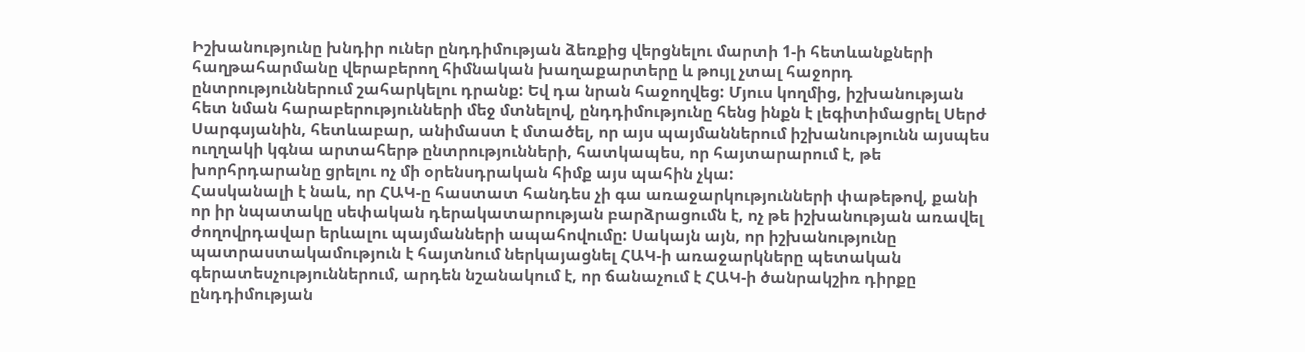Իշխանությունը խնդիր ուներ ընդդիմության ձեռքից վերցնելու մարտի 1-ի հետևանքների հաղթահարմանը վերաբերող հիմնական խաղաքարտերը և թույլ չտալ հաջորդ ընտրություններում շահարկելու դրանք: Եվ դա նրան հաջողվեց: Մյուս կողմից, իշխանության հետ նման հարաբերությունների մեջ մտնելով, ընդդիմությունը հենց ինքն է լեգիտիմացրել Սերժ Սարգսյանին, հետևաբար, անիմաստ է մտածել, որ այս պայմաններում իշխանությունն այսպես ուղղակի կգնա արտահերթ ընտրությունների, հատկապես, որ հայտարարում է, թե խորհրդարանը ցրելու ոչ մի օրենսդրական հիմք այս պահին չկա:
Հասկանալի է նաև, որ ՀԱԿ-ը հաստատ հանդես չի գա առաջարկությունների փաթեթով, քանի որ իր նպատակը սեփական դերակատարության բարձրացումն է, ոչ թե իշխանության առավել ժողովրդավար երևալու պայմանների ապահովումը: Սակայն այն, որ իշխանությունը պատրաստակամություն է հայտնում ներկայացնել ՀԱԿ-ի առաջարկները պետական գերատեսչություններում, արդեն նշանակում է, որ ճանաչում է ՀԱԿ-ի ծանրակշիռ դիրքը ընդդիմության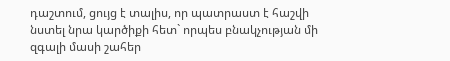դաշտում, ցույց է տալիս, որ պատրաստ է հաշվի նստել նրա կարծիքի հետ` որպես բնակչության մի զգալի մասի շահեր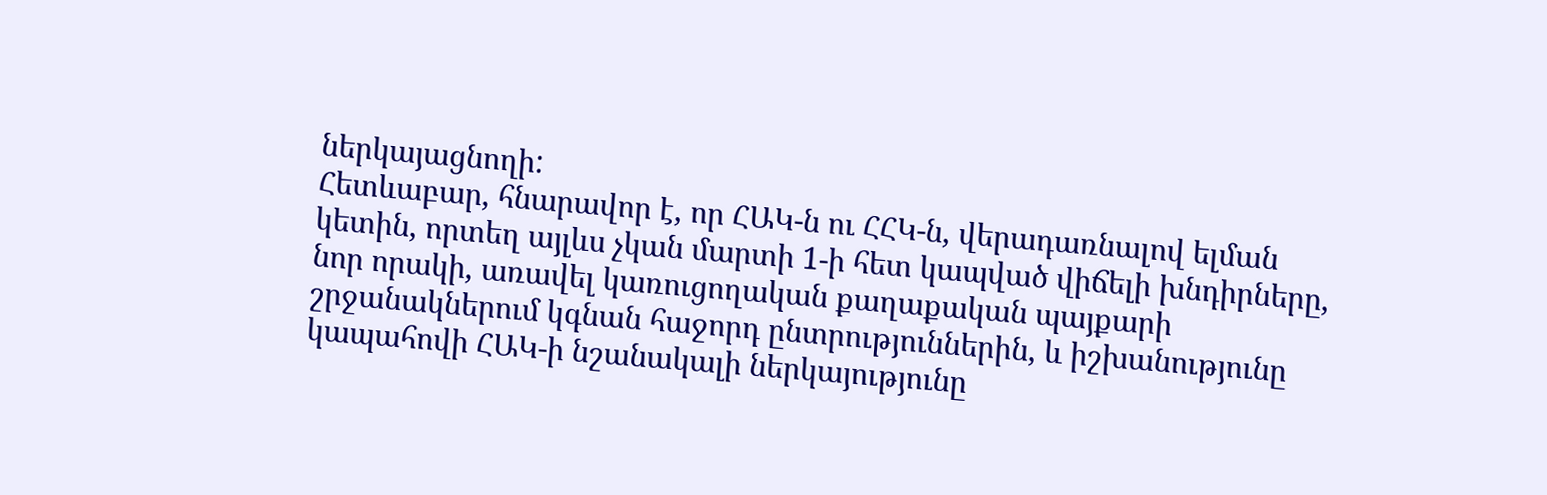ներկայացնողի:
Հետևաբար, հնարավոր է, որ ՀԱԿ-ն ու ՀՀԿ-ն, վերադառնալով ելման կետին, որտեղ այլևս չկան մարտի 1-ի հետ կապված վիճելի խնդիրները, նոր որակի, առավել կառուցողական քաղաքական պայքարի շրջանակներում կգնան հաջորդ ընտրություններին, և իշխանությունը կապահովի ՀԱԿ-ի նշանակալի ներկայությունը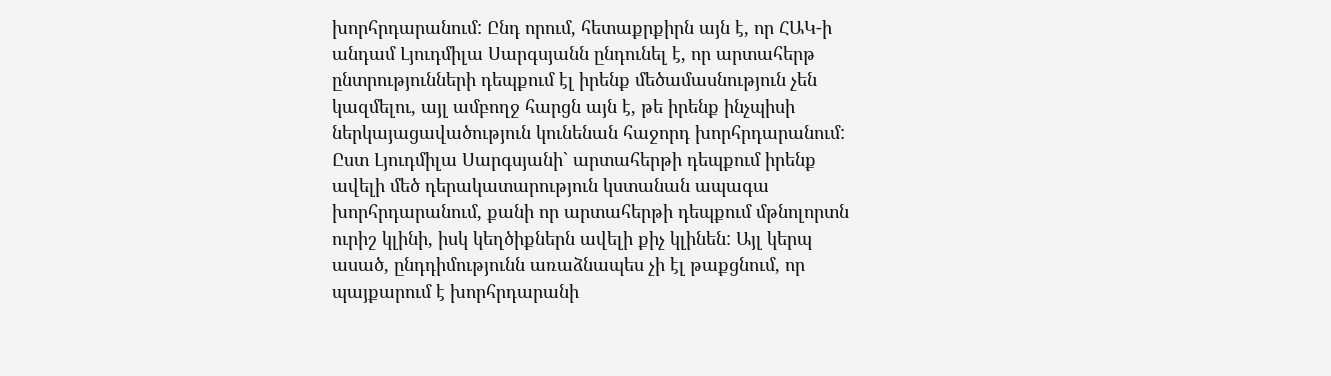խորհրդարանում: Ընդ որում, հետաքրքիրն այն է, որ ՀԱԿ-ի անդամ Լյուդմիլա Սարգսյանն ընդունել է, որ արտահերթ ընտրությունների դեպքում էլ իրենք մեծամասնություն չեն կազմելու, այլ ամբողջ հարցն այն է, թե իրենք ինչպիսի ներկայացավածություն կունենան հաջորդ խորհրդարանում: Ըստ Լյուդմիլա Սարգսյանի` արտահերթի դեպքում իրենք ավելի մեծ դերակատարություն կստանան ապագա խորհրդարանում, քանի որ արտահերթի դեպքում մթնոլորտն ուրիշ կլինի, իսկ կեղծիքներն ավելի քիչ կլինեն: Այլ կերպ ասած, ընդդիմությունն առաձնապես չի էլ թաքցնում, որ պայքարում է խորհրդարանի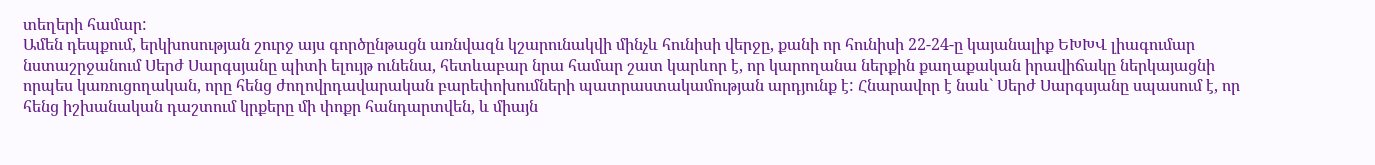տեղերի համար:
Ամեն դեպքում, երկխոսության շուրջ այս գործընթացն առնվազն կշարունակվի մինչև հունիսի վերջը, քանի որ հունիսի 22-24-ը կայանալիք ԵԽԽՎ լիագումար նստաշրջանում Սերժ Սարգսյանը պիտի ելույթ ունենա, հետևաբար նրա համար շատ կարևոր է, որ կարողանա ներքին քաղաքական իրավիճակը ներկայացնի որպես կառուցողական, որը հենց ժողովրդավարական բարեփոխումների պատրաստակամության արդյունք է: Հնարավոր է նաև` Սերժ Սարգսյանը սպասում է, որ հենց իշխանական դաշտում կրքերը մի փոքր հանդարտվեն, և միայն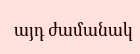այդ ժամանակ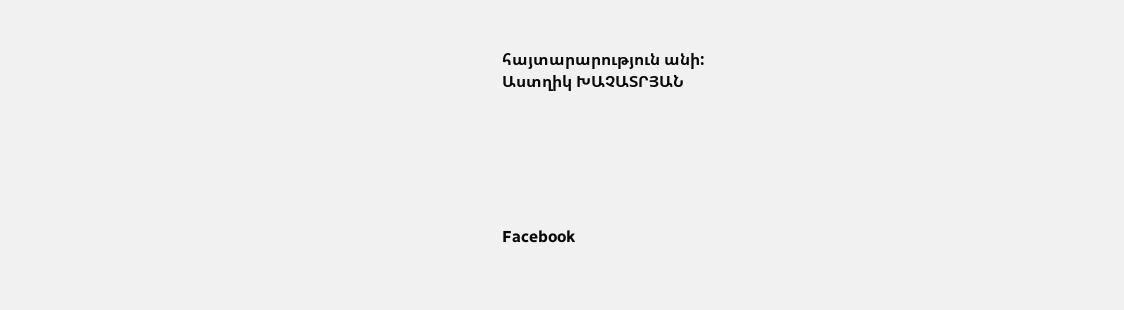հայտարարություն անի:
Աստղիկ ԽԱՉԱՏՐՅԱՆ






Facebook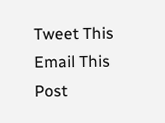Tweet This
Email This Post